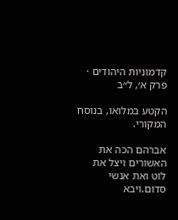קדמוניות היהודים · פרק א׳, ל״ב

הקטע במלואו, בנוסח המקורי.

אברהם הכה את האשורים ויצל את לוט ואת אנשי סדום.ויבא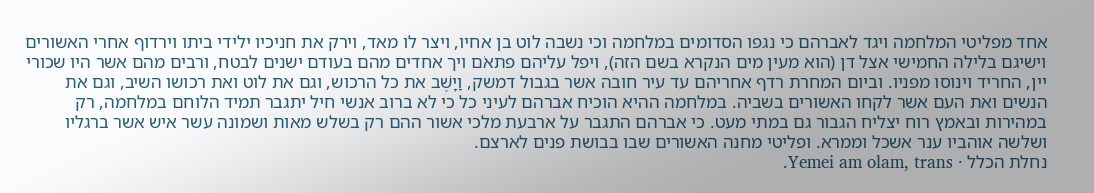אחד מפליטי המלחמה ויגד לאברהם כי נגפו הסדומים במלחמה וכי נשבה לוט בן אחיו, ויצר לו מאד, וירק את חניכיו ילידי ביתו וירדוף אחרי האשורים וישיגם בלילה החמישי אצל דן (הוא מעין מים הנקרא בשם הזה), ויפל עליהם פתאֹם ויך אחדים מהם בעודם ישנים לבטח, ורבים מהם אשר היו שכורי יין, החריד וינוסו מפניו. וביום המחרת רדף אחריהם עד עיר חובה אשר בגבול דמשק, וַיָשֶׁב את כל הרכוש, וגם את לוט ואת רכושו השיב, וגם את הנשים ואת העם אשר לקחו האשורים בשביה. במלחמה ההיא הוכיח אברהם לעיני כל כי לא ברוב אנשי חיל יתגבר תמיד הלוחם במלחמה, רק במהירות ובאמץ רוח יצליח הגבור גם במתי מעט. כי אברהם התגבר על ארבעת מלכי אשור ההם רק בשלש מאות ושמונה עשר איש אשר ברגליו ושלשה אוהביו ענר אשכל וממרא. ופליטי מחנה האשורים שבו בבושת פנים לארצם.
נחלת הכלל · Yemei am olam, trans.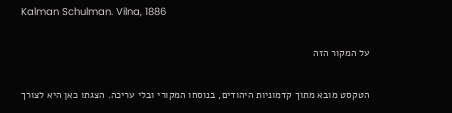Kalman Schulman. Vilna, 1886

על המקור הזה

הטקסט מובא מתוך קדמוניות היהודים, בנוסחו המקורי ובלי עריכה. הצגתו כאן היא לצורך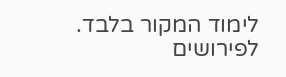לימוד המקור בלבד. לפירושים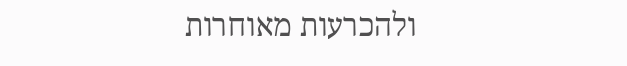ולהכרעות מאוחרות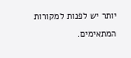יותר יש לפנות למקורות המתאימים.